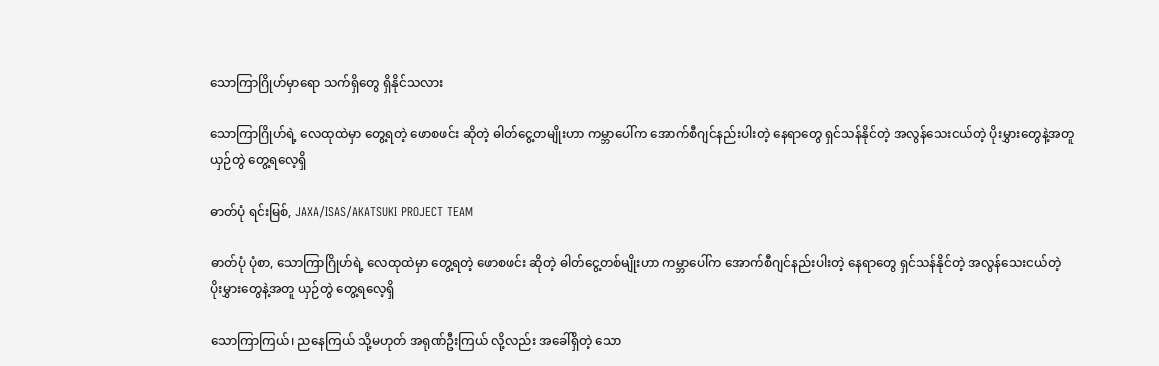သောကြာဂြိုဟ်မှာရော သက်ရှိတွေ ရှိနိုင်သလား

သောကြာဂြိုဟ်ရဲ့ လေထုထဲမှာ တွေ့ရတဲ့ ဖောစဖင်း ဆိုတဲ့ ဓါတ်ငွေ့တမျိုးဟာ ကမ္ဘာပေါ်က အောက်စီဂျင်နည်းပါးတဲ့ နေရာတွေ ရှင်သန်နိုင်တဲ့ အလွန်သေးငယ်တဲ့ ပိုးမွှားတွေနဲ့အတူ ယှဉ်တွဲ တွေ့ရလေ့ရှိ

ဓာတ်ပုံ ရင်းမြစ်, JAXA/ISAS/AKATSUKI PROJECT TEAM

ဓာတ်ပုံ ပုံစာ, သောကြာဂြိုဟ်ရဲ့ လေထုထဲမှာ တွေ့ရတဲ့ ဖောစဖင်း ဆိုတဲ့ ဓါတ်ငွေ့တစ်မျိုးဟာ ကမ္ဘာပေါ်က အောက်စီဂျင်နည်းပါးတဲ့ နေရာတွေ ရှင်သန်နိုင်တဲ့ အလွန်သေးငယ်တဲ့ ပိုးမွှားတွေနဲ့အတူ ယှဉ်တွဲ တွေ့ရလေ့ရှိ

သောကြာကြယ်၊ ညနေကြယ် သို့မဟုတ် အရုဏ်ဦးကြယ် လို့လည်း အခေါ်ရှိတဲ့ သော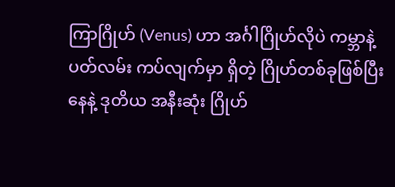ကြာဂြိုဟ် (Venus) ဟာ အင်္ဂါဂြိုဟ်လိုပဲ ကမ္ဘာနဲ့ ပတ်လမ်း ကပ်လျက်မှာ ရှိတဲ့ ဂြိုဟ်တစ်ခုဖြစ်ပြီး နေနဲ့ ဒုတိယ အနီးဆုံး ဂြိုဟ်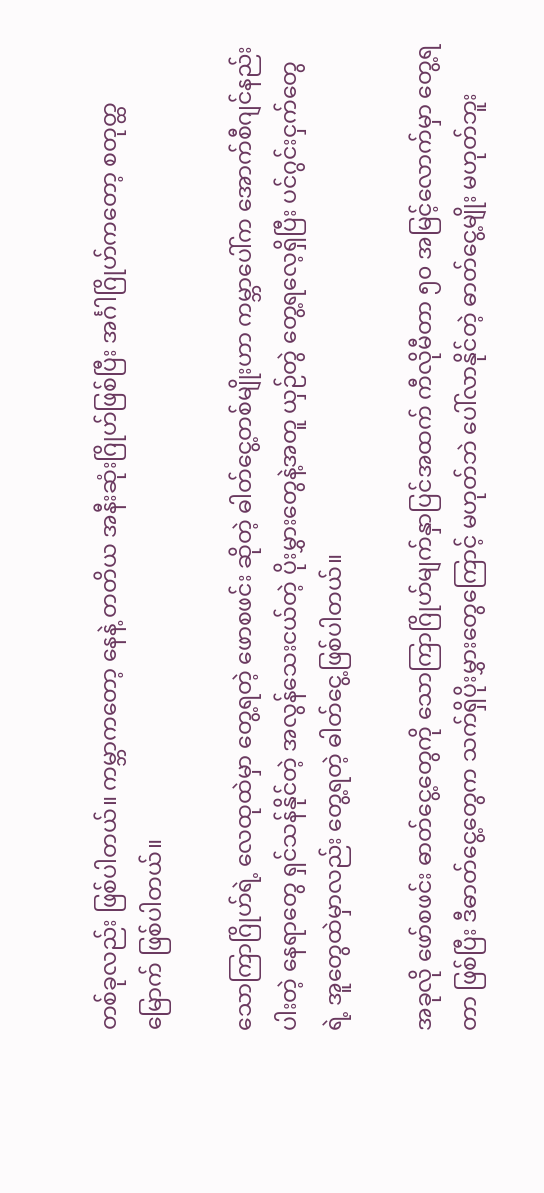တစ်ခုလည်း ဖြစ်ပါတယ်။ ကမ္ဘာကတော့ နေနဲ့ တတိယ အနီးဆုံးဂြိုဟ်ဖြစ်ပြီး အင်္ဂါဂြိုဟ်ကတော့ စတုတ္ထမြောက် ဖြစ်ပါတယ်။

သောကြာဂြိုဟ်ရဲ့ လေထုထဲမှာ တွေ့ရတဲ့ ဖောစဖင်း ဆိုတဲ့ ဓါတ်ငွေ့တစ်မျိုးဟာ ကမ္ဘာပေါ်က အောက်စီဂျင်နည်းပါးတဲ့ နေရာတွေ ရှင်သန်နိုင်တဲ့ အလွန်သေးငယ်တဲ့ ပိုးမွှားတွေနဲ့အတူ ယှဉ်တွဲ တွေ့ရလေ့ရှိပြီး ပင်ဂွင်းငှက်တွေရဲ့ အူတွေထဲမှာလည်း တွေ့ရတဲ့ ဓါတ်ငွေ့ဖြစ်ပါတယ်။

အခုလို ဖော်စဖင်း ဓာတ်ငွေ့တွေကို သောကြာဂြိုဟ်မျက်နှာပြင်အထက် ကီလိုမီတာ ၅၀ အမြင့်လောက်မှာ တွေ့ရတာ ဖြစ်ပြီး ဒီဓာတ်ငွေ့တွေက သက်ရှိပိုးမွှားတွေကြောင့် မဟုတ်ဘဲ ပေါ်လာနိုင်တဲ့ ဓာတ်ငွေ့မျိုး မဟုတ်ဘူး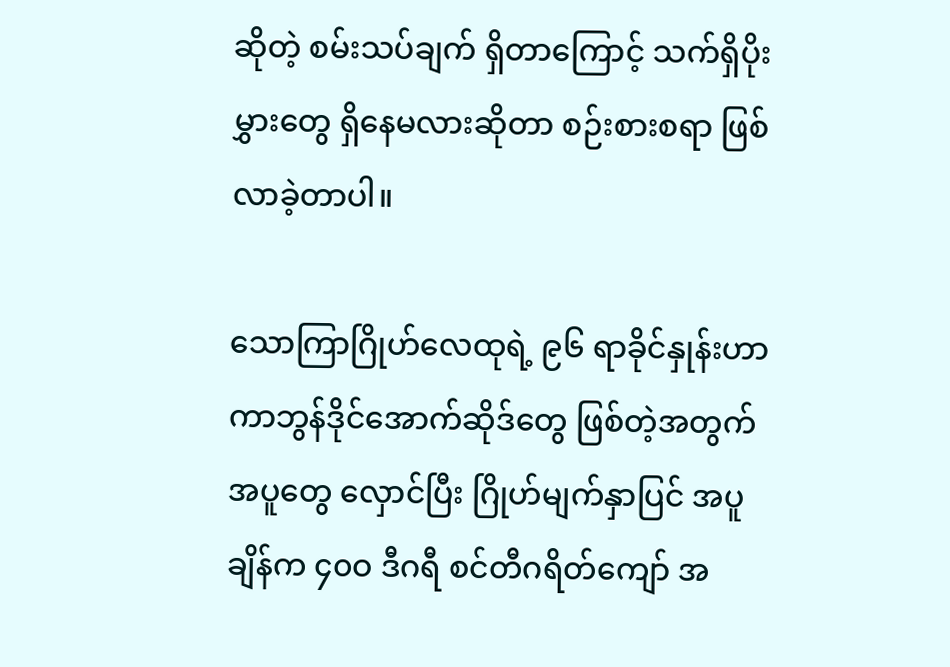ဆိုတဲ့ စမ်းသပ်ချက် ရှိတာကြောင့် သက်ရှိပိုးမွှားတွေ ရှိနေမလားဆိုတာ စဉ်းစားစရာ ဖြစ်လာခဲ့တာပါ။

သောကြာဂြိုဟ်လေထုရဲ့ ၉၆ ရာခိုင်နှုန်းဟာ ကာဘွန်ဒိုင်အောက်ဆိုဒ်တွေ ဖြစ်တဲ့အတွက် အပူတွေ လှောင်ပြီး ဂြိုဟ်မျက်နှာပြင် အပူချိန်က ၄၀ဝ ဒီဂရီ စင်တီဂရိတ်ကျော် အ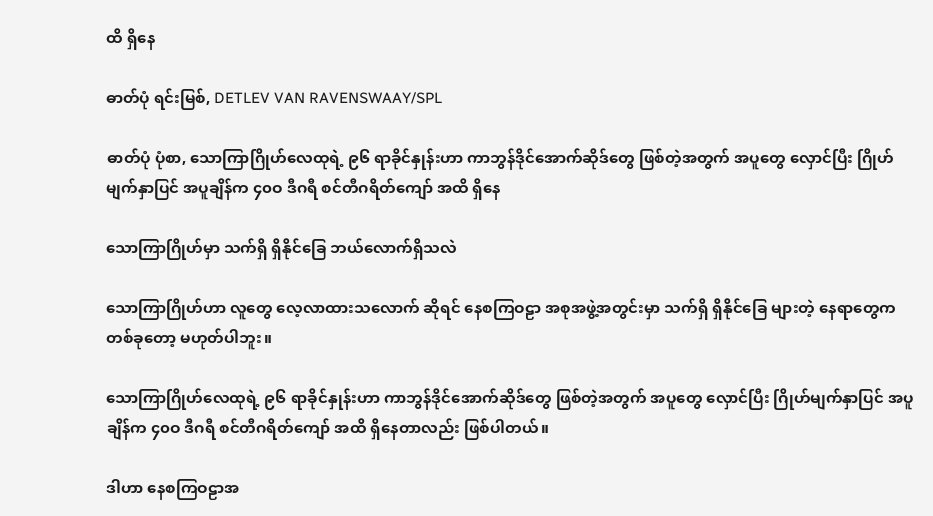ထိ ရှိနေ

ဓာတ်ပုံ ရင်းမြစ်, DETLEV VAN RAVENSWAAY/SPL

ဓာတ်ပုံ ပုံစာ, သောကြာဂြိုဟ်လေထုရဲ့ ၉၆ ရာခိုင်နှုန်းဟာ ကာဘွန်ဒိုင်အောက်ဆိုဒ်တွေ ဖြစ်တဲ့အတွက် အပူတွေ လှောင်ပြီး ဂြိုဟ်မျက်နှာပြင် အပူချိန်က ၄၀ဝ ဒီဂရီ စင်တီဂရိတ်ကျော် အထိ ရှိနေ

သောကြာဂြိုဟ်မှာ သက်ရှိ ရှိနိုင်ခြေ ဘယ်လောက်ရှိသလဲ

သောကြာဂြိုဟ်ဟာ လူတွေ လေ့လာထားသလောက် ဆိုရင် နေစကြဝဠာ အစုအဖွဲ့အတွင်းမှာ သက်ရှိ ရှိနိုင်ခြေ များတဲ့ နေရာတွေက တစ်ခုတော့ မဟုတ်ပါဘူး။

သောကြာဂြိုဟ်လေထုရဲ့ ၉၆ ရာခိုင်နှုန်းဟာ ကာဘွန်ဒိုင်အောက်ဆိုဒ်တွေ ဖြစ်တဲ့အတွက် အပူတွေ လှောင်ပြီး ဂြိုဟ်မျက်နှာပြင် အပူချိန်က ၄၀ဝ ဒီဂရီ စင်တီဂရိတ်ကျော် အထိ ရှိနေတာလည်း ဖြစ်ပါတယ်။

ဒါဟာ နေစကြဝဠာအ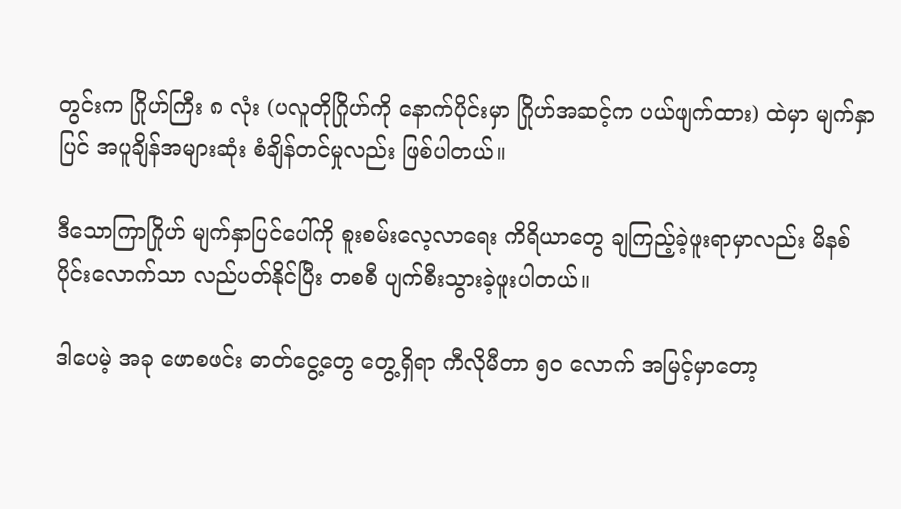တွင်းက ဂြိုဟ်ကြီး ၈ လုံး (ပလူတိုဂြိုဟ်ကို နောက်ပိုင်းမှာ ဂြိုဟ်အဆင့်က ပယ်ဖျက်ထား) ထဲမှာ မျက်နှာပြင် အပူချိန်အများဆုံး စံချိန်တင်မှုလည်း ဖြစ်ပါတယ်။

ဒီသောကြာဂြိုဟ် မျက်နှာပြင်ပေါ်ကို စူးစမ်းလေ့လာရေး ကိရိယာတွေ ချကြည့်ခဲ့ဖူးရာမှာလည်း မိနစ်ပိုင်းလောက်သာ လည်ပတ်နိုင်ပြီး တစစီ ပျက်စီးသွားခဲ့ဖူးပါတယ်။

ဒါပေမဲ့ အခု ဖောစဖင်း ဓာတ်ငွေ့တွေ တွေ့ရှိရာ ကီလိုမီတာ ၅၀ လောက် အမြင့်မှာတော့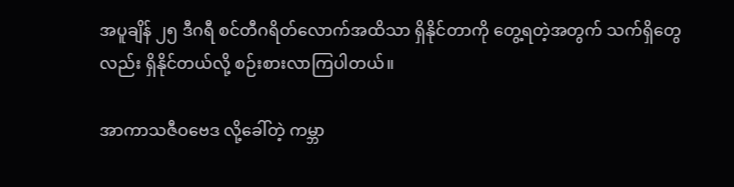အပူချိန် ၂၅ ဒီဂရီ စင်တီဂရိတ်လောက်အထိသာ ရှိနိုင်တာကို တွေ့ရတဲ့အတွက် သက်ရှိတွေလည်း ရှိနိုင်တယ်လို့ စဉ်းစားလာကြပါတယ်။

အာကာသဇီဝဗေဒ လို့ခေါ်တဲ့ ကမ္ဘာ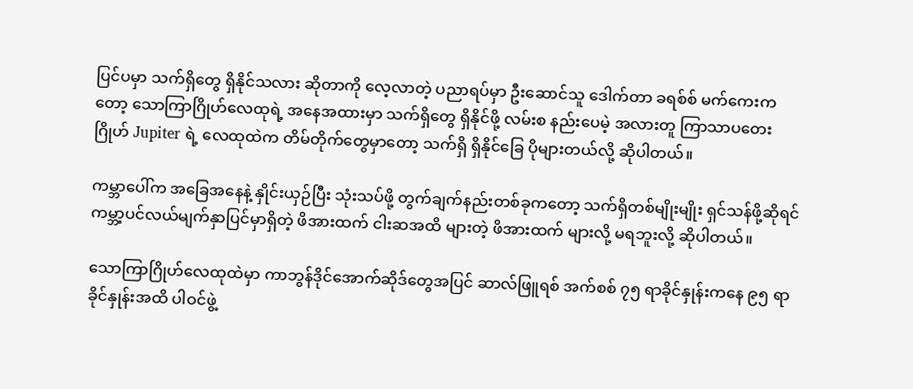ပြင်ပမှာ သက်ရှိတွေ ရှိနိုင်သလား ဆိုတာကို လေ့လာတဲ့ ပညာရပ်မှာ ဦးဆောင်သူ ဒေါက်တာ ခရစ်စ် မက်ကေးကတော့ သောကြာဂြိုဟ်လေထုရဲ့ အနေအထားမှာ သက်ရှိတွေ ရှိနိုင်ဖို့ လမ်းစ နည်းပေမဲ့ အလားတူ ကြာသာပတေးဂြိုဟ် Jupiter ရဲ့ လေထုထဲက တိမ်တိုက်တွေမှာတော့ သက်ရှိ ရှိနိုင်ခြေ ပိုများတယ်လို့ ဆိုပါတယ်။

ကမ္ဘာပေါ်က အခြေအနေနဲ့ နှိုင်းယှဉ်ပြီး သုံးသပ်ဖို့ တွက်ချက်နည်းတစ်ခုကတော့ သက်ရှိတစ်မျိုးမျိုး ရှင်သန်ဖို့ဆိုရင် ကမ္ဘာ့ပင်လယ်မျက်နှာပြင်မှာရှိတဲ့ ဖိအားထက် ငါးဆအထိ များတဲ့ ဖိအားထက် များလို့ မရဘူးလို့ ဆိုပါတယ်။

သောကြာဂြိုဟ်လေထုထဲမှာ ကာဘွန်ဒိုင်အောက်ဆိုဒ်တွေအပြင် ဆာလ်ဖြူရစ် အက်စစ် ၇၅ ရာခိုင်နှုန်းကနေ ၉၅ ရာခိုင်နှုန်းအထိ ပါဝင်ဖွဲ့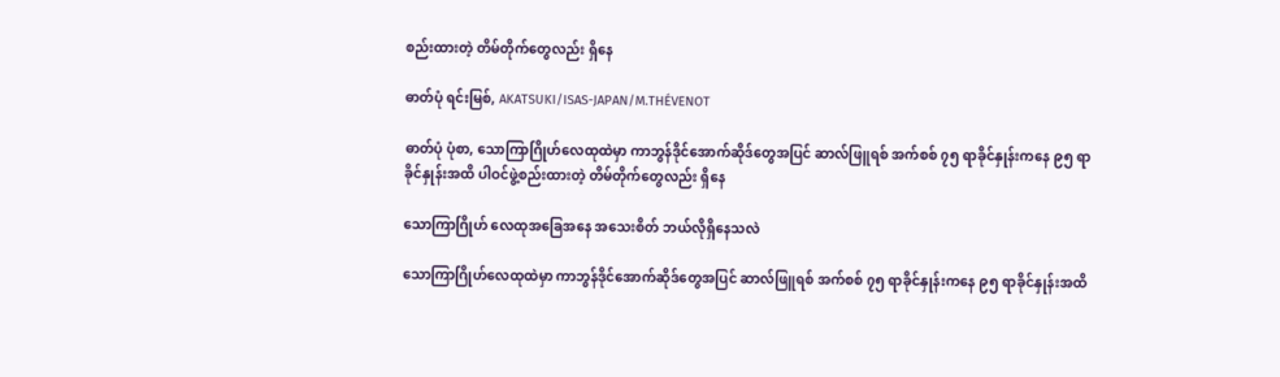စည်းထားတဲ့ တိမ်တိုက်တွေလည်း ရှိနေ

ဓာတ်ပုံ ရင်းမြစ်, AKATSUKI/ISAS-JAPAN/M.THÉVENOT

ဓာတ်ပုံ ပုံစာ, သောကြာဂြိုဟ်လေထုထဲမှာ ကာဘွန်ဒိုင်အောက်ဆိုဒ်တွေအပြင် ဆာလ်ဖြူရစ် အက်စစ် ၇၅ ရာခိုင်နှုန်းကနေ ၉၅ ရာခိုင်နှုန်းအထိ ပါဝင်ဖွဲ့စည်းထားတဲ့ တိမ်တိုက်တွေလည်း ရှိနေ

သောကြာဂြိုဟ် လေထုအခြေအနေ အသေးစိတ် ဘယ်လိုရှိနေသလဲ

သောကြာဂြိုဟ်လေထုထဲမှာ ကာဘွန်ဒိုင်အောက်ဆိုဒ်တွေအပြင် ဆာလ်ဖြူရစ် အက်စစ် ၇၅ ရာခိုင်နှုန်းကနေ ၉၅ ရာခိုင်နှုန်းအထိ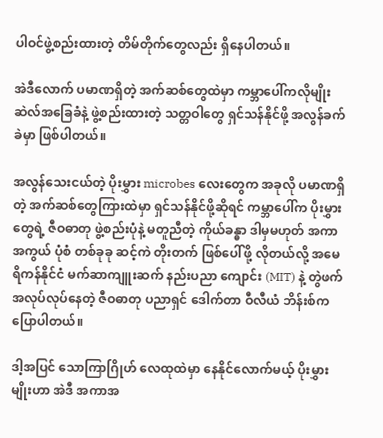ပါဝင်ဖွဲ့စည်းထားတဲ့ တိမ်တိုက်တွေလည်း ရှိနေပါတယ်။

အဲဒီလောက် ပမာဏရှိတဲ့ အက်ဆစ်တွေထဲမှာ ကမ္ဘာပေါ်ကလိုမျိုး ဆဲလ်အခြေခံနဲ့ ဖွဲ့စည်းထားတဲ့ သတ္တဝါတွေ ရှင်သန်နိုင်ဖို့ အလွန်ခက်ခဲမှာ ဖြစ်ပါတယ်။

အလွန်သေးငယ်တဲ့ ပိုးမွှား microbes လေးတွေက အခုလို ပမာဏရှိတဲ့ အက်ဆစ်တွေကြားထဲမှာ ရှင်သန်နိုင်ဖို့ဆိုရင် ကမ္ဘာပေါ်က ပိုးမွှားတွေရဲ့ ဇီဝဓာတု ဖွဲ့စည်းပုံနဲ့ မတူညီတဲ့ ကိုယ်ခန္ဓာ ဒါမှမဟုတ် အကာအကွယ် ပုံစံ တစ်ခုခု ဆင့်ကဲ တိုးတက် ဖြစ်ပေါ်ဖို့ လိုတယ်လို့ အမေရိကန်နိုင်ငံ မက်ဆာကျူးဆက် နည်းပညာ ကျောင်း (MIT) နဲ့ တွဲဖက် အလုပ်လုပ်နေတဲ့ ဇီဝဓာတု ပညာရှင် ဒေါက်တာ ဝီလီယံ ဘိန်းစ်က ပြောပါတယ်။

ဒါ့အပြင် သောကြာဂြိုဟ် လေထုထဲမှာ နေနိုင်လောက်မယ့် ပိုးမွှားမျိုးဟာ အဲဒီ အကာအ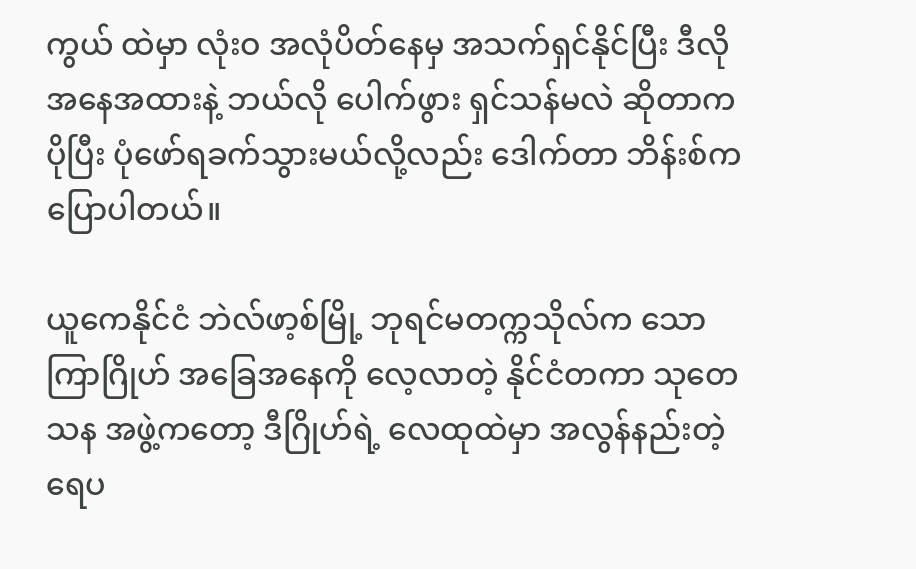ကွယ် ထဲမှာ လုံးဝ အလုံပိတ်နေမှ အသက်ရှင်နိုင်ပြီး ဒီလို အနေအထားနဲ့ ဘယ်လို ပေါက်ဖွား ရှင်သန်မလဲ ဆိုတာက ပိုပြီး ပုံဖော်ရခက်သွားမယ်လို့လည်း ဒေါက်တာ ဘိန်းစ်က ပြောပါတယ်။

ယူကေနိုင်ငံ ဘဲလ်ဖာ့စ်မြို့ ဘုရင်မတက္ကသိုလ်က သောကြာဂြိုဟ် အခြေအနေကို လေ့လာတဲ့ နိုင်ငံတကာ သုတေသန အဖွဲ့ကတော့ ဒီဂြိုဟ်ရဲ့ လေထုထဲမှာ အလွန်နည်းတဲ့ ရေပ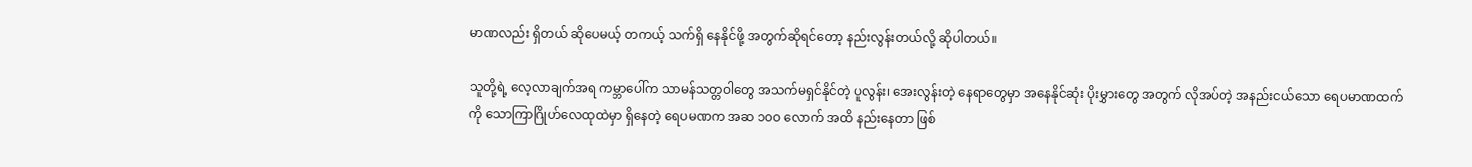မာဏလည်း ရှိတယ် ဆိုပေမယ့် တကယ့် သက်ရှိ နေနိုင်ဖို့ အတွက်ဆိုရင်တော့ နည်းလွန်းတယ်လို့ ဆိုပါတယ်။

သူတို့ရဲ့ လေ့လာချက်အရ ကမ္ဘာပေါ်က သာမန်သတ္တဝါတွေ အသက်မရှင်နိုင်တဲ့ ပူလွန်း၊ အေးလွန်းတဲ့ နေရာတွေမှာ အနေနိုင်ဆုံး ပိုးမွှားတွေ အတွက် လိုအပ်တဲ့ အနည်းငယ်သော ရေပမာဏထက်ကို သောကြာဂြိုဟ်လေထုထဲမှာ ရှိနေတဲ့ ရေပမဏက အဆ ၁၀ဝ လောက် အထိ နည်းနေတာ ဖြစ်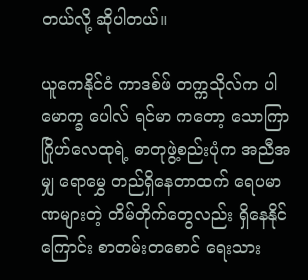တယ်လို့ ဆိုပါတယ်။

ယူကေနိုင်ငံ ကာဒစ်ဖ် တက္ကသိုလ်က ပါမောက္ခ ပေါလ် ရင်မာ ကတော့ သောကြာဂြိုဟ်လေထုရဲ့ ဓာတုဖွဲ့စည်းပုံက အညီအမျှ ရောမွှေ တည်ရှိနေတာထက် ရေပမာဏများတဲ့ တိမ်တိုက်တွေလည်း ရှိနေနိုင်ကြောင်း စာတမ်းတစောင် ရေးသား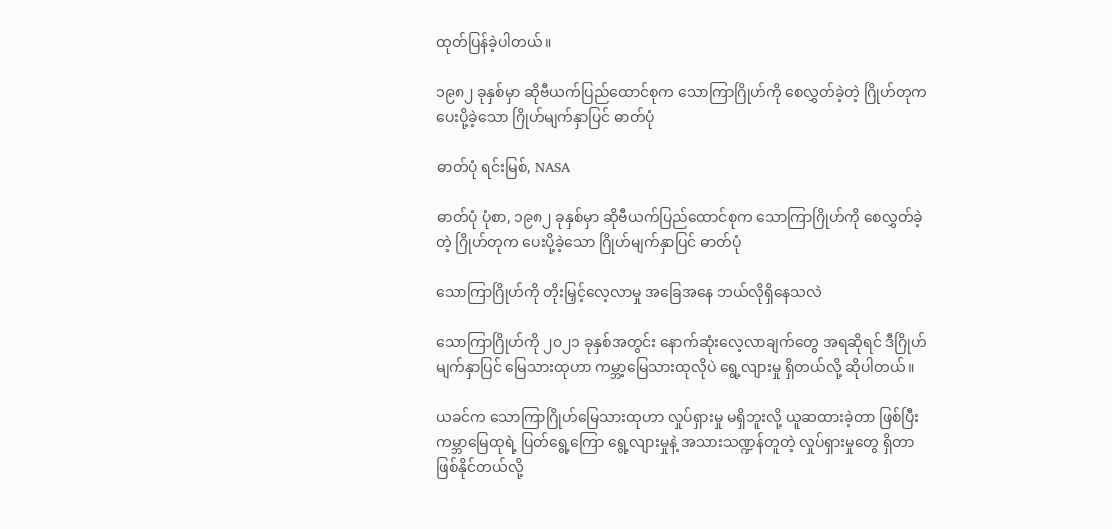ထုတ်ပြန်ခဲ့ပါတယ်။

၁၉၈၂ ခုနှစ်မှာ ဆိုဗီယက်ပြည်ထောင်စုက သောကြာဂြိုဟ်ကို စေလွှတ်ခဲ့တဲ့ ဂြိုဟ်တုက ပေးပို့ခဲ့သော ဂြိုဟ်မျက်နှာပြင် ဓာတ်ပုံ

ဓာတ်ပုံ ရင်းမြစ်, NASA

ဓာတ်ပုံ ပုံစာ, ၁၉၈၂ ခုနှစ်မှာ ဆိုဗီယက်ပြည်ထောင်စုက သောကြာဂြိုဟ်ကို စေလွှတ်ခဲ့တဲ့ ဂြိုဟ်တုက ပေးပို့ခဲ့သော ဂြိုဟ်မျက်နှာပြင် ဓာတ်ပုံ

သောကြာဂြိုဟ်ကို တိုးမြှင့်လေ့လာမှု အခြေအနေ ဘယ်လိုရှိနေသလဲ

သောကြာဂြိုဟ်ကို ၂၀၂၁ ခုနှစ်အတွင်း နောက်ဆုံးလေ့လာချက်တွေ အရဆိုရင် ဒီဂြိုဟ်မျက်နှာပြင် မြေသားထုဟာ ကမ္ဘာ့မြေသားထုလိုပဲ ရွေ့လျားမှု ရှိတယ်လို့ ဆိုပါတယ်။

ယခင်က သောကြာဂြိုဟ်မြေသားထုဟာ လှုပ်ရှားမှု မရှိဘူးလို့ ယူဆထားခဲ့တာ ဖြစ်ပြီး ကမ္ဘာမြေထုရဲ့ ပြတ်ရွေ့ကြော ရွေ့လျားမှုနဲ့ အသားသဏ္ဍန်တူတဲ့ လှုပ်ရှားမှုတွေ ရှိတာ ဖြစ်နိုင်တယ်လို့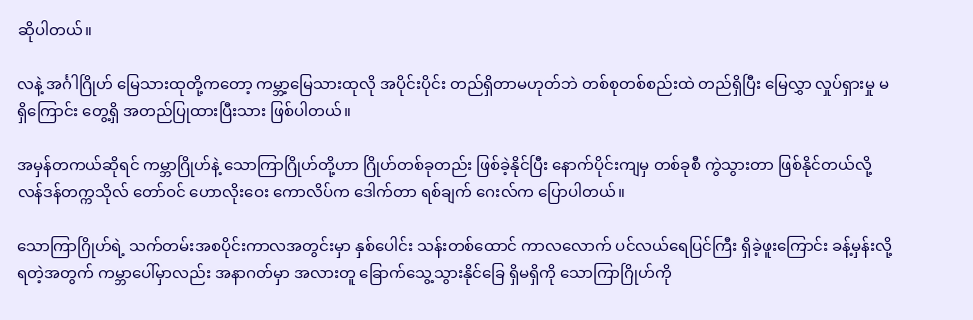ဆိုပါတယ်။

လနဲ့ အင်္ဂါဂြိုဟ် မြေသားထုတို့ကတော့ ကမ္ဘာ့မြေသားထုလို အပိုင်းပိုင်း တည်ရှိတာမဟုတ်ဘဲ တစ်စုတစ်စည်းထဲ တည်ရှိပြီး မြေလွှာ လှုပ်ရှားမှု မရှိကြောင်း တွေ့ရှိ အတည်ပြုထားပြီးသား ဖြစ်ပါတယ်။

အမှန်တကယ်ဆိုရင် ကမ္ဘာဂြိုဟ်နဲ့ သောကြာဂြိုဟ်တို့ဟာ ဂြိုဟ်တစ်ခုတည်း ဖြစ်ခဲ့နိုင်ပြီး နောက်ပိုင်းကျမှ တစ်ခုစီ ကွဲသွားတာ ဖြစ်နိုင်တယ်လို့ လန်ဒန်တက္ကသိုလ် တော်ဝင် ဟောလိုးဝေး ကောလိပ်က ဒေါက်တာ ရစ်ချက် ဂေးလ်က ပြောပါတယ်။

သောကြာဂြိုဟ်ရဲ့ သက်တမ်းအစပိုင်းကာလအတွင်းမှာ နှစ်ပေါင်း သန်းတစ်ထောင် ကာလလောက် ပင်လယ်ရေပြင်ကြီး ရှိခဲ့ဖူးကြောင်း ခန့်မှန်းလို့ရတဲ့အတွက် ကမ္ဘာပေါ်မှာလည်း အနာဂတ်မှာ အလားတူ ခြောက်သွေ့သွားနိုင်ခြေ ရှိမရှိကို သောကြာဂြိုဟ်ကို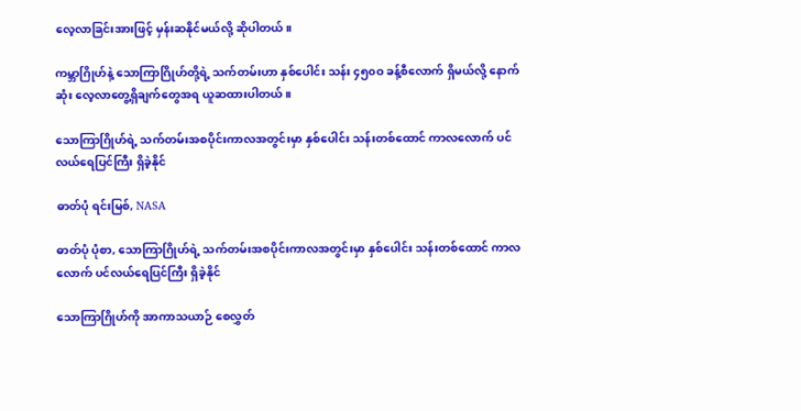လေ့လာခြင်းအားဖြင့် မှန်းဆနိုင်မယ်လို့ ဆိုပါတယ်။

ကမ္ဘာဂြိုဟ်နဲ့ သောကြာဂြိုဟ်တို့ရဲ့ သက်တမ်းဟာ နှစ်ပေါင်း သန်း ၄၅၀ဝ ခန့်စီလောက် ရှိမယ်လို့ နောက်ဆုံး လေ့လာတွေ့ရှိချက်တွေအရ ယူဆထားပါတယ်။

သောကြာဂြိုဟ်ရဲ့ သက်တမ်းအစပိုင်းကာလအတွင်းမှာ နှစ်ပေါင်း သန်းတစ်ထောင် ကာလလောက် ပင်လယ်ရေပြင်ကြီး ရှိခဲ့နိုင်

ဓာတ်ပုံ ရင်းမြစ်, NASA

ဓာတ်ပုံ ပုံစာ, သောကြာဂြိုဟ်ရဲ့ သက်တမ်းအစပိုင်းကာလအတွင်းမှာ နှစ်ပေါင်း သန်းတစ်ထောင် ကာလလောက် ပင်လယ်ရေပြင်ကြီး ရှိခဲ့နိုင်

သောကြာဂြိုဟ်ကို အာကာသယာဉ် စေလွှတ်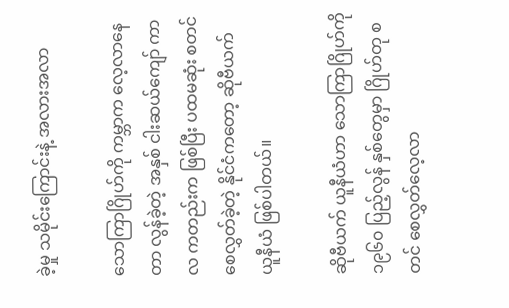ခဲ့မှု သမိုင်းကြောင်းနဲ့ အလားအလာ

သောကြာဂြိုဟ်ကို ကမ္ဘာက လေ့လာနေတာ လွန်ခဲ့တဲ့ အနှစ် ငါးဆယ်ကျော် ကာလ ကတည်းက ဖြစ်ပြီး ပထမဆုံး စတင်စေလွှတ်ခဲ့တဲ့ နိုင်ငံကတော့ ဆိုဗီယက် ယူနီယံ ဖြစ်ပါတယ်။

ဆိုဗီယက် ယူနီယံဟာ သောကြာဂြိုဟ်ကို ၁၉၆၀ ပြည့်လွန် နှစ်တွေမှာ ဂြိုဟ်တု စတင် စေလွှတ်လေ့လာ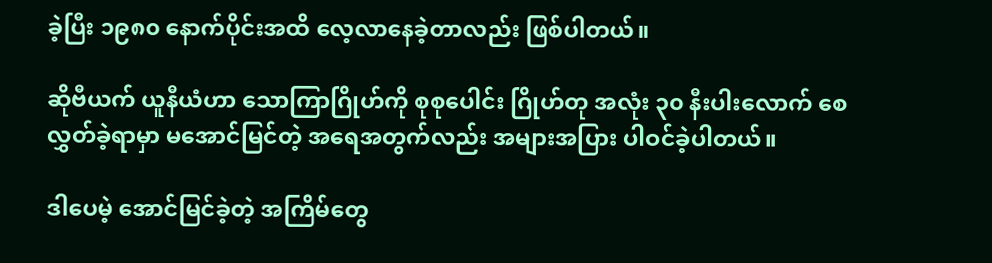ခဲ့ပြီး ၁၉၈၀ နောက်ပိုင်းအထိ လေ့လာနေခဲ့တာလည်း ဖြစ်ပါတယ်။

ဆိုဗီယက် ယူနီယံဟာ သောကြာဂြိုဟ်ကို စုစုပေါင်း ဂြိုဟ်တု အလုံး ၃၀ နီးပါးလောက် စေလွှတ်ခဲ့ရာမှာ မအောင်မြင်တဲ့ အရေအတွက်လည်း အများအပြား ပါဝင်ခဲ့ပါတယ်။

ဒါပေမဲ့ အောင်မြင်ခဲ့တဲ့ အကြိမ်တွေ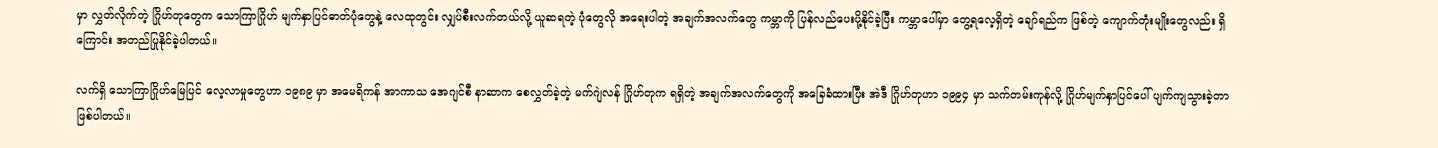မှာ လွှတ်လိုက်တဲ့ ဂြိုဟ်တုတွေက သောကြာဂြိုဟ် မျက်နှာပြင်ဓာတ်ပုံတွေနဲ့ လေထုတွင်း လျှပ်စီးလက်တယ်လို့ ယူဆရတဲ့ ပုံတွေလို အရေးပါတဲ့ အချက်အလက်တွေ ကမ္ဘာကို ပြန်လည်ပေးပို့နိုင်ခဲ့ပြီး ကမ္ဘာပေါ်မှာ တွေ့ရလေ့ရှိတဲ့ ချော်ရည်က ဖြစ်တဲ့ ကျောက်တုံးမျိုးတွေလည်း ရှိကြောင်း အတည်ပြုနိုင်ခဲ့ပါတယ်။

လက်ရှိ သောကြာဂြိုဟ်မြေပြင် လေ့လာမှုတွေဟာ ၁၉၈၉ မှာ အမေရိကန် အာကာသ အေဂျင်စီ နာဆာက စေလွှတ်ခဲ့တဲ့ မက်ဂျဲလန် ဂြိုဟ်တုက ရရှိတဲ့ အချက်အလက်တွေကို အခြေခံထားပြီး အဲဒီ ဂြိုဟ်တုဟာ ၁၉၉၄ မှာ သက်တမ်းကုန်လို့ ဂြိုဟ်မျက်နှာပြင်ပေါ် ပျက်ကျသွားခဲ့တာ ဖြစ်ပါတယ်။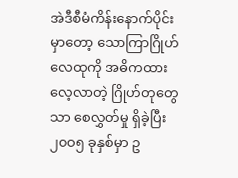အဲဒီစီမံကိန်းနောက်ပိုင်းမှာတော့ သောကြာဂြိုဟ်လေထုကို အဓိကထားလေ့လာတဲ့ ဂြိုဟ်တုတွေသာ စေလွှတ်မှု ရှိခဲ့ပြီး ၂၀ဝ၅ ခုနှစ်မှာ ဥ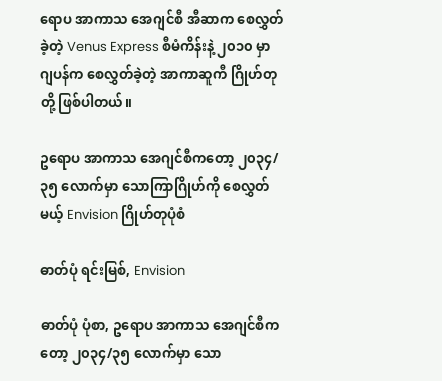ရောပ အာကာသ အေဂျင်စီ အီဆာက စေလွှတ်ခဲ့တဲ့ Venus Express စီမံကိန်းနဲ့ ၂၀၁၀ မှာ ဂျပန်က စေလွှတ်ခဲ့တဲ့ အာကာဆူကီ ဂြိုဟ်တုတို့ ဖြစ်ပါတယ်။

ဥရောပ အာကာသ အေဂျင်စီကတော့ ၂၀၃၄/၃၅ လောက်မှာ သောကြာဂြိုဟ်ကို စေလွှတ်မယ့် Envision ဂြိုဟ်တုပုံစံ

ဓာတ်ပုံ ရင်းမြစ်, Envision

ဓာတ်ပုံ ပုံစာ, ဥရောပ အာကာသ အေဂျင်စီကတော့ ၂၀၃၄/၃၅ လောက်မှာ သော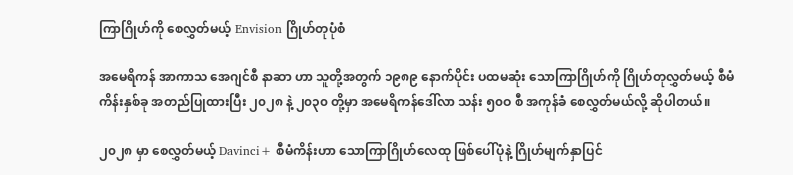ကြာဂြိုဟ်ကို စေလွှတ်မယ့် Envision ဂြိုဟ်တုပုံစံ

အမေရိကန် အာကာသ အေဂျင်စီ နာဆာ ဟာ သူတို့အတွက် ၁၉၈၉ နောက်ပိုင်း ပထမဆုံး သောကြာဂြိုဟ်ကို ဂြိုဟ်တုလွှတ်မယ့် စီမံကိန်းနှစ်ခု အတည်ပြုထားပြီး ၂၀၂၈ နဲ့ ၂၀၃၀ တို့မှာ အမေရိကန်ဒေါ်လာ သန်း ၅၀ဝ စီ အကုန်ခံ စေလွှတ်မယ်လို့ ဆိုပါတယ်။

၂၀၂၈ မှာ စေလွှတ်မယ့် Davinci+ စီမံကိန်းဟာ သောကြာဂြိုဟ်လေထု ဖြစ်ပေါ်ပုံနဲ့ ဂြိုဟ်မျက်နှာပြင်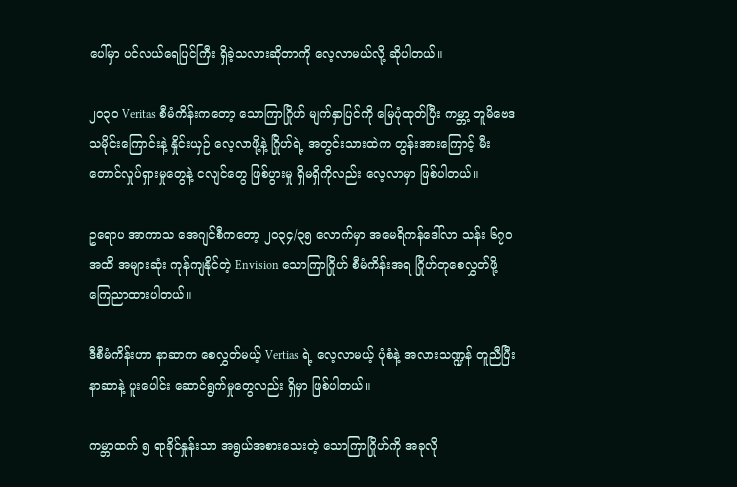ပေါ်မှာ ပင်လယ်ရေပြင်ကြီး ရှိခဲ့သလားဆိုတာကို လေ့လာမယ်လို့ ဆိုပါတယ်။

၂၀၃၀ Veritas စီမံကိန်းကတော့ သောကြာဂြိုဟ် မျက်နှာပြင်ကို မြေပုံထုတ်ပြီး ကမ္ဘာ့ ဘူမိဗေဒသမိုင်းကြောင်းနဲ့ နှိုင်းယှဉ် လေ့လာဖို့နဲ့ ဂြိုဟ်ရဲ့ အတွင်းသားထဲက တွန်းအားကြောင့် မီးတောင်လှုပ်ရှားမှုတွေနဲ့ ငလျင်တွေ ဖြစ်ပွားမှု ရှိမရှိကိုလည်း လေ့လာမှာ ဖြစ်ပါတယ်။

ဥရောပ အာကာသ အေဂျင်စီကတော့ ၂၀၃၄/၃၅ လောက်မှာ အမေရိကန်ဒေါ်လာ သန်း ၆၇၀ အထိ အများဆုံး ကုန်ကျနိုင်တဲ့ Envision သောကြာဂြိုဟ် စီမံကိန်းအရ ဂြိုဟ်တုစေလွှတ်ဖို့ ကြေညာထားပါတယ်။

ဒီစီမံကိန်းဟာ နာဆာက စေလွှတ်မယ့် Vertias ရဲ့ လေ့လာမယ့် ပုံစံနဲ့ အလားသဏ္ဍန် တူညီပြီး နာဆာနဲ့ ပူးပေါင်း ဆောင်ရွက်မှုတွေလည်း ရှိမှာ ဖြစ်ပါတယ်။

ကမ္ဘာထက် ၅ ရာခိုင်နှုန်းသာ အရွယ်အစားသေးတဲ့ သောကြာဂြိုဟ်ကို အခုလို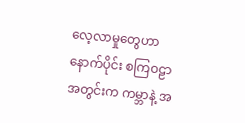လေ့လာမှုတွေဟာ နောက်ပိုင်း စကြဝဠာအတွင်းက ကမ္ဘာနဲ့ အ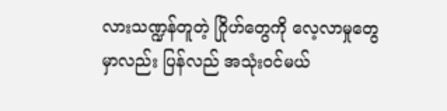လားသဏ္ဍန်တူတဲ့ ဂြိုဟ်တွေကို လေ့လာမှုတွေမှာလည်း ပြန်လည် အသုံးဝင်မယ်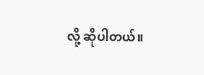လို့ ဆိုပါတယ်။